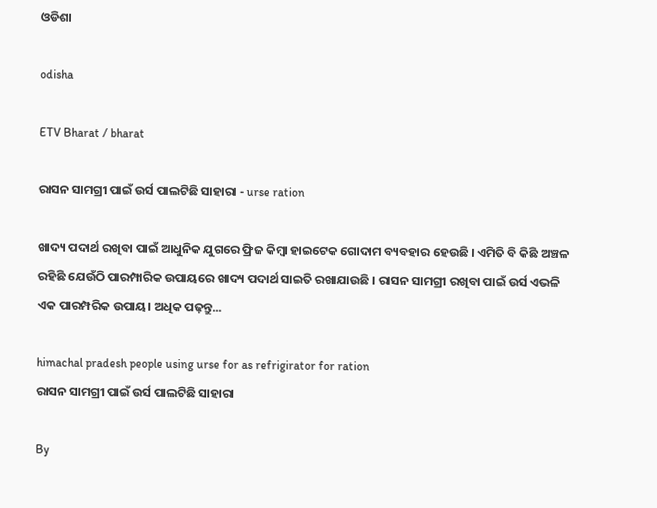ଓଡିଶା

odisha

ETV Bharat / bharat

ରାସନ ସାମଗ୍ରୀ ପାଇଁ ଉର୍ସ ପାଲଟିଛି ସାହାରା - urse ration

ଖାଦ୍ୟ ପଦାର୍ଥ ରଖିବା ପାଇଁ ଆଧୁନିକ ଯୁଗରେ ଫ୍ରିଜ କିମ୍ବା ହାଇଟେକ ଗୋଦାମ ବ୍ୟବହାର ହେଉଛି । ଏମିତି ବି କିଛି ଅଞ୍ଚଳ ରହିଛି ଯେଉଁଠି ପାରମ୍ପାରିକ ଉପାୟରେ ଖାଦ୍ୟ ପଦାର୍ଥ ସାଇତି ରଖାଯାଉଛି । ରାସନ ସାମଗ୍ରୀ ରଖିବା ପାଇଁ ଉର୍ସ ଏଭଳି ଏକ ପାରମ୍ପରିକ ଉପାୟ। ଅଧିକ ପଢ଼ନ୍ତୁ...

himachal pradesh people using urse for as refrigirator for ration
ରାସନ ସାମଗ୍ରୀ ପାଇଁ ଉର୍ସ ପାଲଟିଛି ସାହାରା

By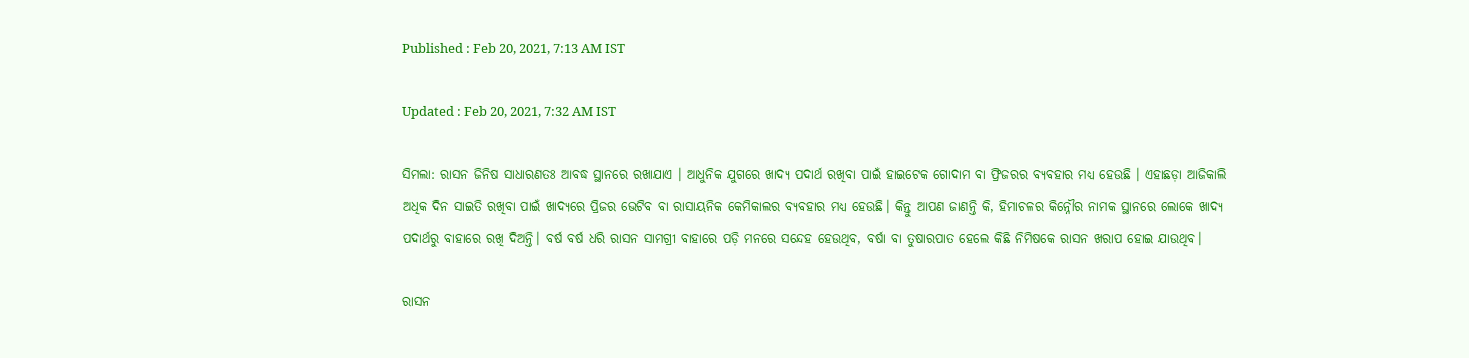Published : Feb 20, 2021, 7:13 AM IST

Updated : Feb 20, 2021, 7:32 AM IST

ସିମଲା: ରାସନ ଜିନିଷ ସାଧାରଣତଃ ଆବଦ୍ଧ ସ୍ଥାନରେ ରଖାଯାଏ । ଆଧୁନିକ ଯୁଗରେ ଖାଦ୍ୟ ପଦାର୍ଥ ରଖିବା ପାଇଁ ହାଇଟେକ ଗୋଦାମ ବା ଫ୍ରିଜରର ବ୍ୟବହାର ମଧ୍ୟ ହେଉଛି । ଏହାଛଡ଼ା ଆଜିକାଲି ଅଧିକ ଦିନ ସାଇତି ରଖିବା ପାଇଁ ଖାଦ୍ୟରେ ପ୍ରିଜର ଭେଟିବ ବା ରାସାୟନିକ କେମିକାଲର ବ୍ୟବହାର ମଧ୍ୟ ହେଉଛି। କିନ୍ତୁ ଆପଣ ଜାଣନ୍ତି କି, ହିମାଚଳର କିନ୍ନୌର ନାମକ ସ୍ଥାନରେ ଲୋକେ ଖାଦ୍ୟ ପଦାର୍ଥରୁ ବାହାରେ ରଖି ଦିଅନ୍ତି। ବର୍ଷ ବର୍ଷ ଧରି ରାସନ ସାମଗ୍ରୀ ବାହାରେ ପଡ଼ି ମନରେ ସନ୍ଦେହ ହେଉଥିବ, ବର୍ଷା ବା ତୁଷାରପାତ ହେଲେ କିଛି ନିମିଷକେ ରାସନ ଖରାପ ହୋଇ ଯାଉଥିବ।

ରାସନ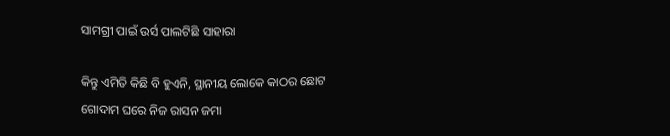ସାମଗ୍ରୀ ପାଇଁ ଉର୍ସ ପାଲଟିଛି ସାହାରା

କିନ୍ତୁ ଏମିତି କିଛି ବି ହୁଏନି, ସ୍ଥାନୀୟ ଲୋକେ କାଠର ଛୋଟ ଗୋଦାମ ଘରେ ନିଜ ରାସନ ଜମା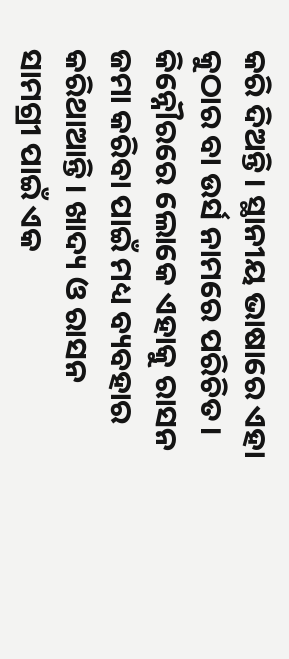କରି ଦିଅନ୍ତି। ସ୍ଥାନୀୟ ଭାଷାରେ ଏହା କୁଠାର ବା ଉର୍ସ ନାମରେ ପରିଚିତ। କିନ୍ନୌରରେ ଲୋକେ ଏହାକୁ ରାସନ ଜମା କରିବା ପାଇଁ ମଧ୍ୟ ବ୍ୟବହାର କରିଥାଆନ୍ତି। ଖାଦ୍ୟ ଓ ରାସନ ସାମଗ୍ରୀ ପାଇଁ ଏକ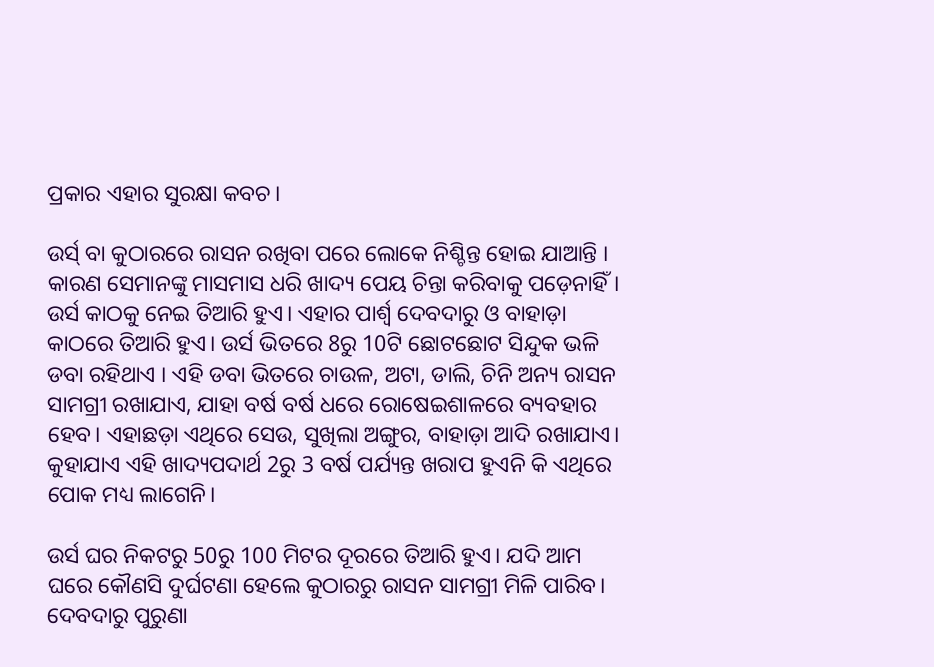ପ୍ରକାର ଏହାର ସୁରକ୍ଷା କବଚ।

ଉର୍ସ୍ ବା କୁଠାରରେ ରାସନ ରଖିବା ପରେ ଲୋକେ ନିଶ୍ଚିନ୍ତ ହୋଇ ଯାଆନ୍ତି । କାରଣ ସେମାନଙ୍କୁ ମାସମାସ ଧରି ଖାଦ୍ୟ ପେୟ ଚିନ୍ତା କରିବାକୁ ପଡ଼େନାହିଁ। ଉର୍ସ କାଠକୁ ନେଇ ତିଆରି ହୁଏ। ଏହାର ପାର୍ଶ୍ବ ଦେବଦାରୁ ଓ ବାହାଡ଼ା କାଠରେ ତିଆରି ହୁଏ। ଉର୍ସ ଭିତରେ 8ରୁ 10ଟି ଛୋଟଛୋଟ ସିନ୍ଦୁକ ଭଳି ଡବା ରହିଥାଏ । ଏହି ଡବା ଭିତରେ ଚାଉଳ, ଅଟା, ଡାଲି, ଚିନି ଅନ୍ୟ ରାସନ ସାମଗ୍ରୀ ରଖାଯାଏ, ଯାହା ବର୍ଷ ବର୍ଷ ଧରେ ରୋଷେଇଶାଳରେ ବ୍ୟବହାର ହେବ। ଏହାଛଡ଼ା ଏଥିରେ ସେଉ, ସୁଖିଲା ଅଙ୍ଗୁର, ବାହାଡ଼ା ଆଦି ରଖାଯାଏ। କୁହାଯାଏ ଏହି ଖାଦ୍ୟପଦାର୍ଥ 2ରୁ 3 ବର୍ଷ ପର୍ଯ୍ୟନ୍ତ ଖରାପ ହୁଏନି କି ଏଥିରେ ପୋକ ମଧ୍ୟ ଲାଗେନି।

ଉର୍ସ ଘର ନିକଟରୁ 50ରୁ 100 ମିଟର ଦୂରରେ ତିଆରି ହୁଏ। ଯଦି ଆମ ଘରେ କୌଣସି ଦୁର୍ଘଟଣା ହେଲେ କୁଠାରରୁ ରାସନ ସାମଗ୍ରୀ ମିଳି ପାରିବ। ଦେବଦାରୁ ପୁରୁଣା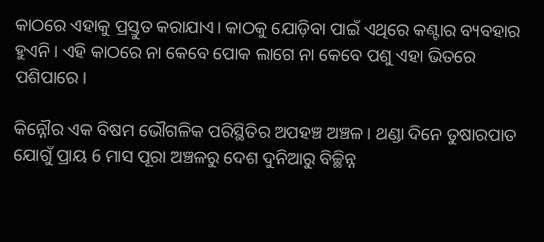କାଠରେ ଏହାକୁ ପ୍ରସ୍ତୁତ କରାଯାଏ। କାଠକୁ ଯୋଡ଼ିବା ପାଇଁ ଏଥିରେ କଣ୍ଟାର ବ୍ୟବହାର ହୁଏନି। ଏହି କାଠରେ ନା କେବେ ପୋକ ଲାଗେ ନା କେବେ ପଶୁ ଏହା ଭିତରେ ପଶିପାରେ।

କିନ୍ନୌର ଏକ ବିଷମ ଭୌଗଳିକ ପରିସ୍ଥିତିର ଅପହଞ୍ଚ ଅଞ୍ଚଳ। ଥଣ୍ଡା ଦିନେ ତୁଷାରପାତ ଯୋଗୁଁ ପ୍ରାୟ 6 ମାସ ପୂରା ଅଞ୍ଚଳରୁ ଦେଶ ଦୁନିଆରୁ ବିଚ୍ଛିନ୍ନ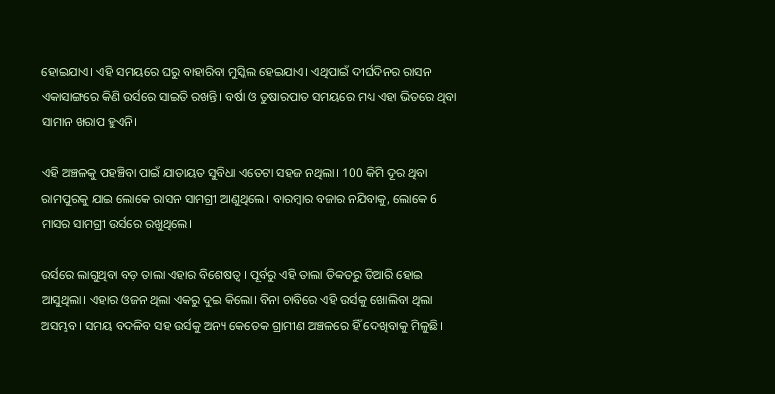ହୋଇଯାଏ। ଏହି ସମୟରେ ଘରୁ ବାହାରିବା ମୁସ୍କିଲ ହେଇଯାଏ। ଏଥିପାଇଁ ଦୀର୍ଘଦିନର ରାସନ ଏକାସାଙ୍ଗରେ କିଣି ଉର୍ସରେ ସାଇତି ରଖନ୍ତି। ବର୍ଷା ଓ ତୁଷାରପାତ ସମୟରେ ମଧ୍ୟ ଏହା ଭିତରେ ଥିବା ସାମାନ ଖରାପ ହୁଏନି।

ଏହି ଅଞ୍ଚଳକୁ ପହଞ୍ଚିବା ପାଇଁ ଯାତାୟତ ସୁବିଧା ଏତେଟା ସହଜ ନଥିଲା। 100 କିମି ଦୂର ଥିବା ରାମପୁରକୁ ଯାଇ ଲୋକେ ରାସନ ସାମଗ୍ରୀ ଆଣୁଥିଲେ। ବାରମ୍ବାର ବଜାର ନଯିବାକୁ, ଲୋକେ 6 ମାସର ସାମଗ୍ରୀ ଉର୍ସରେ ରଖୁଥିଲେ।

ଉର୍ସରେ ଲାଗୁଥିବା ବଡ଼ ତାଲା ଏହାର ବିଶେଷତ୍ବ । ପୂର୍ବରୁ ଏହି ତାଲା ତିବ୍ବତରୁ ତିଆରି ହୋଇ ଆସୁଥିଲା। ଏହାର ଓଜନ ଥିଲା ଏକରୁ ଦୁଇ କିଲୋ। ବିନା ଚାବିରେ ଏହି ଉର୍ସକୁ ଖୋଲିବା ଥିଲା ଅସମ୍ଭବ। ସମୟ ବଦଳିବ ସହ ଉର୍ସକୁ ଅନ୍ୟ କେତେକ ଗ୍ରାମୀଣ ଅଞ୍ଚଳରେ ହିଁ ଦେଖିବାକୁ ମିଳୁଛି।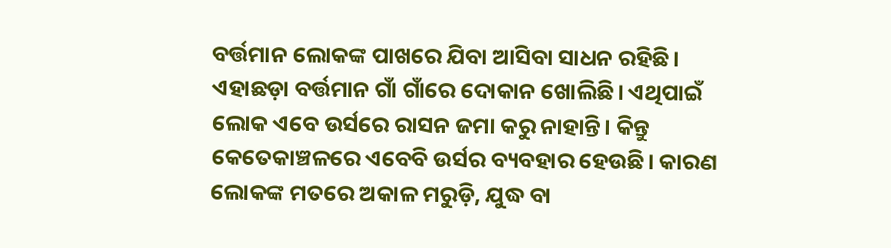ବର୍ତ୍ତମାନ ଲୋକଙ୍କ ପାଖରେ ଯିବା ଆସିବା ସାଧନ ରହିଛି। ଏହାଛଡ଼ା ବର୍ତ୍ତମାନ ଗାଁ ଗାଁରେ ଦୋକାନ ଖୋଲିଛି। ଏଥିପାଇଁ ଲୋକ ଏବେ ଉର୍ସରେ ରାସନ ଜମା କରୁ ନାହାନ୍ତି। କିନ୍ତୁ କେତେକାଞ୍ଚଳରେ ଏବେବି ଉର୍ସର ବ୍ୟବହାର ହେଉଛି। କାରଣ ଲୋକଙ୍କ ମତରେ ଅକାଳ ମରୁଡ଼ି, ଯୁଦ୍ଧ ବା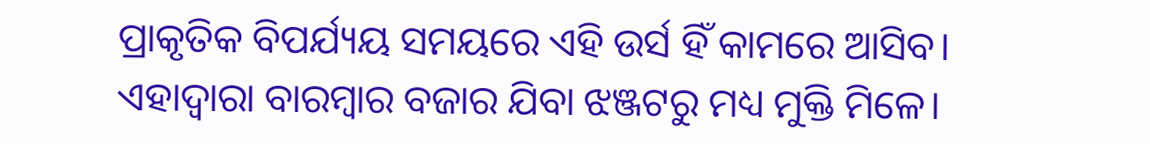ପ୍ରାକୃତିକ ବିପର୍ଯ୍ୟୟ ସମୟରେ ଏହି ଉର୍ସ ହିଁ କାମରେ ଆସିବ। ଏହାଦ୍ବାରା ବାରମ୍ବାର ବଜାର ଯିବା ଝଞ୍ଜଟରୁ ମଧ୍ୟ ମୁକ୍ତି ମିଳେ।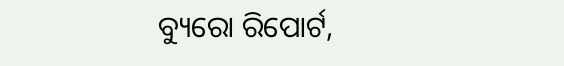ବ୍ୟୁରୋ ରିପୋର୍ଟ,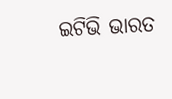ଇଟିଭି ଭାରତ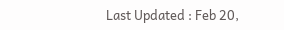Last Updated : Feb 20,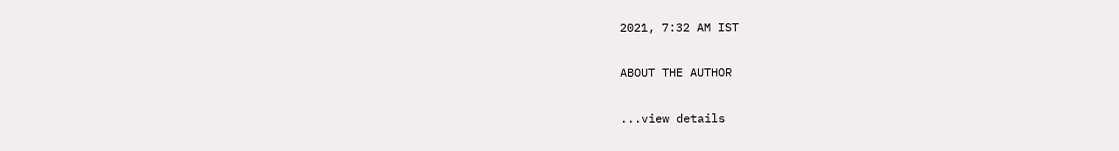2021, 7:32 AM IST

ABOUT THE AUTHOR

...view details